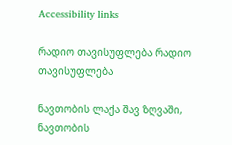Accessibility links

რადიო თავისუფლება რადიო თავისუფლება

ნავთობის ლაქა შავ ზღვაში, ნავთობის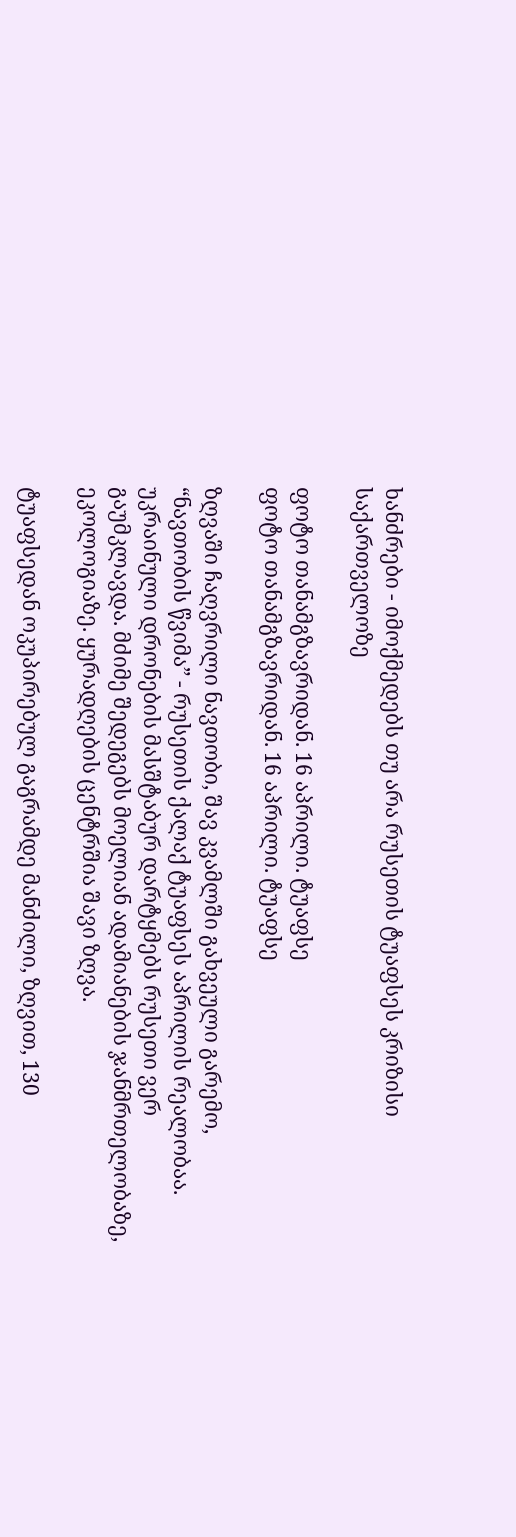ხანძრები - იმოქმედებს თუ არა რუსეთის ტუაფსეს კრიზისი საქართველოზე

ფოტო თანამგზავრიდან. 16 აპრილი. ტუაფსე
ფოტო თანამგზავრიდან. 16 აპრილი. ტუაფსე

ზღვაში ჩაღვრილი ნავთობი, შავ კვამლში გახვეული გარემო, “ნავთობის წვიმა” - რუსეთის ქალაქ ტუაფსეს აპრილის რეალობაა. უკრაინული დრონების მასშტაბურ დარტყმებს რუსეთი ვერ გაუმკლავდა. მძიმე შედეგებს მოელიან ადამიანების ჯანმრთელობაზე, ეკოლოგიაზე. ყურადღების ცენტრშია შავი ზღვა.

ტუაფსედან ოკუპირებულ გაგრამდე მანძილი, ზღვით, 130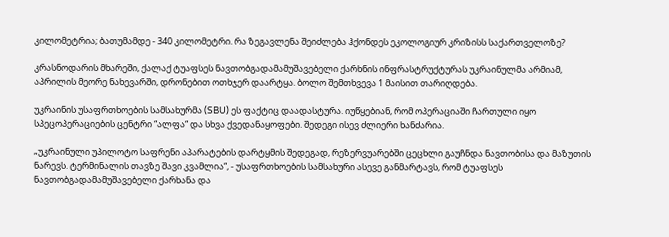კილომეტრია; ბათუმამდე - 340 კილომეტრი. რა ზეგავლენა შეიძლება ჰქონდეს ეკოლოგიურ კრიზისს საქართველოზე?

კრასნოდარის მხარეში, ქალაქ ტუაფსეს ნავთობგადამამუშავებელი ქარხნის ინფრასტრუქტურას უკრაინულმა არმიამ, აპრილის მეორე ნახევარში, დრონებით ოთხჯერ დაარტყა. ბოლო შემთხვევა 1 მაისით თარიღდება.

უკრაინის უსაფრთხოების სამსახურმა (SBU) ეს ფაქტიც დაადასტურა. იუწყებიან, რომ ოპერაციაში ჩართული იყო სპეცოპერაციების ცენტრი “ალფა“ და სხვა ქვედანაყოფები. შედეგი ისევ ძლიერი ხანძარია.

„უკრაინული უპილოტო საფრენი აპარატების დარტყმის შედეგად, რეზერვუარებში ცეცხლი გაუჩნდა ნავთობისა და მაზუთის ნარევს. ტერმინალის თავზე შავი კვამლია“, - უსაფრთხოების სამსახური ასევე განმარტავს, რომ ტუაფსეს ნავთობგადამამუშავებელი ქარხანა და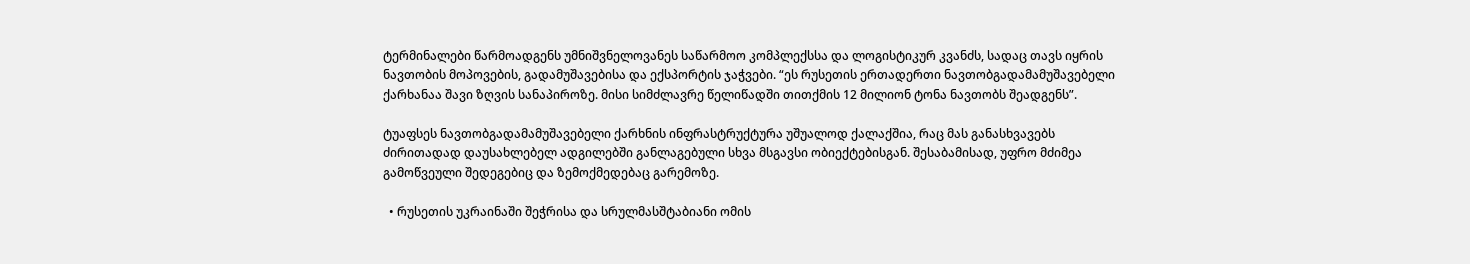ტერმინალები წარმოადგენს უმნიშვნელოვანეს საწარმოო კომპლექსსა და ლოგისტიკურ კვანძს, სადაც თავს იყრის ნავთობის მოპოვების, გადამუშავებისა და ექსპორტის ჯაჭვები. “ეს რუსეთის ერთადერთი ნავთობგადამამუშავებელი ქარხანაა შავი ზღვის სანაპიროზე. მისი სიმძლავრე წელიწადში თითქმის 12 მილიონ ტონა ნავთობს შეადგენს”.

ტუაფსეს ნავთობგადამამუშავებელი ქარხნის ინფრასტრუქტურა უშუალოდ ქალაქშია, რაც მას განასხვავებს ძირითადად დაუსახლებელ ადგილებში განლაგებული სხვა მსგავსი ობიექტებისგან. შესაბამისად, უფრო მძიმეა გამოწვეული შედეგებიც და ზემოქმედებაც გარემოზე.

  • რუსეთის უკრაინაში შეჭრისა და სრულმასშტაბიანი ომის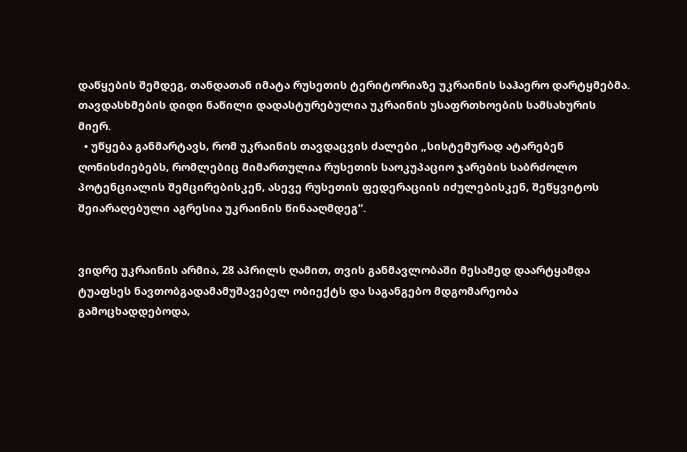დაწყების შემდეგ, თანდათან იმატა რუსეთის ტერიტორიაზე უკრაინის საჰაერო დარტყმებმა. თავდასხმების დიდი ნაწილი დადასტურებულია უკრაინის უსაფრთხოების სამსახურის მიერ.
  • უწყება განმარტავს, რომ უკრაინის თავდაცვის ძალები „სისტემურად ატარებენ ღონისძიებებს, რომლებიც მიმართულია რუსეთის საოკუპაციო ჯარების საბრძოლო პოტენციალის შემცირებისკენ, ასევე რუსეთის ფედერაციის იძულებისკენ, შეწყვიტოს შეიარაღებული აგრესია უკრაინის წინააღმდეგ“.


ვიდრე უკრაინის არმია, 28 აპრილს ღამით, თვის განმავლობაში მესამედ დაარტყამდა ტუაფსეს ნავთობგადამამუშავებელ ობიექტს და საგანგებო მდგომარეობა გამოცხადდებოდა,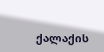ქალაქის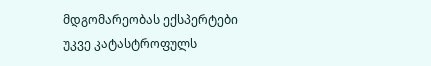მდგომარეობას ექსპერტები უკვე კატასტროფულს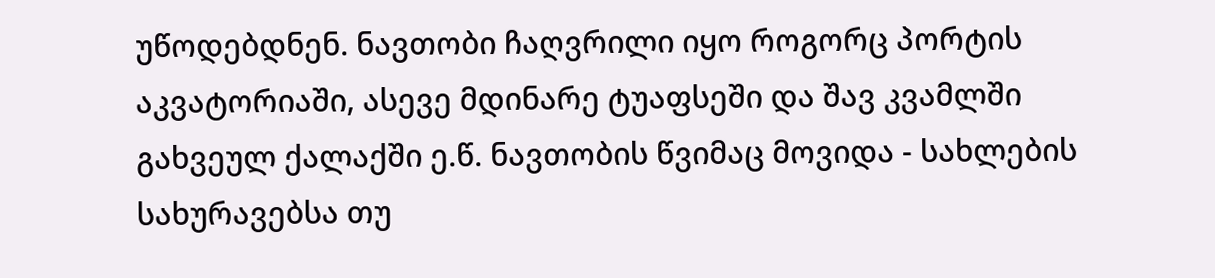უწოდებდნენ. ნავთობი ჩაღვრილი იყო როგორც პორტის აკვატორიაში, ასევე მდინარე ტუაფსეში და შავ კვამლში გახვეულ ქალაქში ე.წ. ნავთობის წვიმაც მოვიდა - სახლების სახურავებსა თუ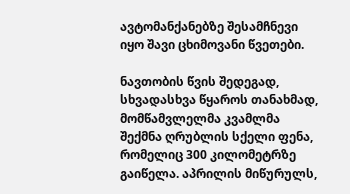ავტომანქანებზე შესამჩნევი იყო შავი ცხიმოვანი წვეთები.

ნავთობის წვის შედეგად, სხვადასხვა წყაროს თანახმად, მომწამვლელმა კვამლმა შექმნა ღრუბლის სქელი ფენა, რომელიც 300 კილომეტრზე გაიწელა. აპრილის მიწურულს,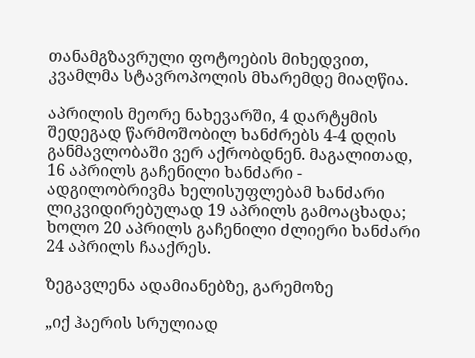თანამგზავრული ფოტოების მიხედვით, კვამლმა სტავროპოლის მხარემდე მიაღწია.

აპრილის მეორე ნახევარში, 4 დარტყმის შედეგად წარმოშობილ ხანძრებს 4-4 დღის განმავლობაში ვერ აქრობდნენ. მაგალითად, 16 აპრილს გაჩენილი ხანძარი - ადგილობრივმა ხელისუფლებამ ხანძარი ლიკვიდირებულად 19 აპრილს გამოაცხადა; ხოლო 20 აპრილს გაჩენილი ძლიერი ხანძარი 24 აპრილს ჩააქრეს.

ზეგავლენა ადამიანებზე, გარემოზე

„იქ ჰაერის სრულიად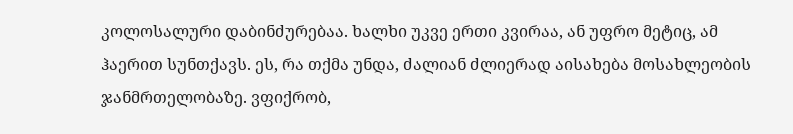კოლოსალური დაბინძურებაა. ხალხი უკვე ერთი კვირაა, ან უფრო მეტიც, ამ ჰაერით სუნთქავს. ეს, რა თქმა უნდა, ძალიან ძლიერად აისახება მოსახლეობის ჯანმრთელობაზე. ვფიქრობ,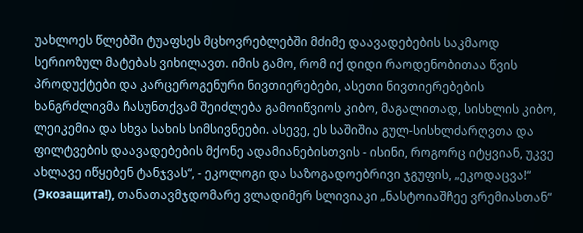უახლოეს წლებში ტუაფსეს მცხოვრებლებში მძიმე დაავადებების საკმაოდ სერიოზულ მატებას ვიხილავთ. იმის გამო, რომ იქ დიდი რაოდენობითაა წვის პროდუქტები და კარცეროგენური ნივთიერებები, ასეთი ნივთიერებების ხანგრძლივმა ჩასუნთქვამ შეიძლება გამოიწვიოს კიბო, მაგალითად, სისხლის კიბო, ლეიკემია და სხვა სახის სიმსივნეები. ასევე, ეს საშიშია გულ-სისხლძარღვთა და ფილტვების დაავადებების მქონე ადამიანებისთვის - ისინი, როგორც იტყვიან, უკვე ახლავე იწყებენ ტანჯვას“, - ეკოლოგი და საზოგადოებრივი ჯგუფის, „ეკოდაცვა!“ (Экозащита!), თანათავმჯდომარე ვლადიმერ სლივიაკი „ნასტოიაშჩეე ვრემიასთან“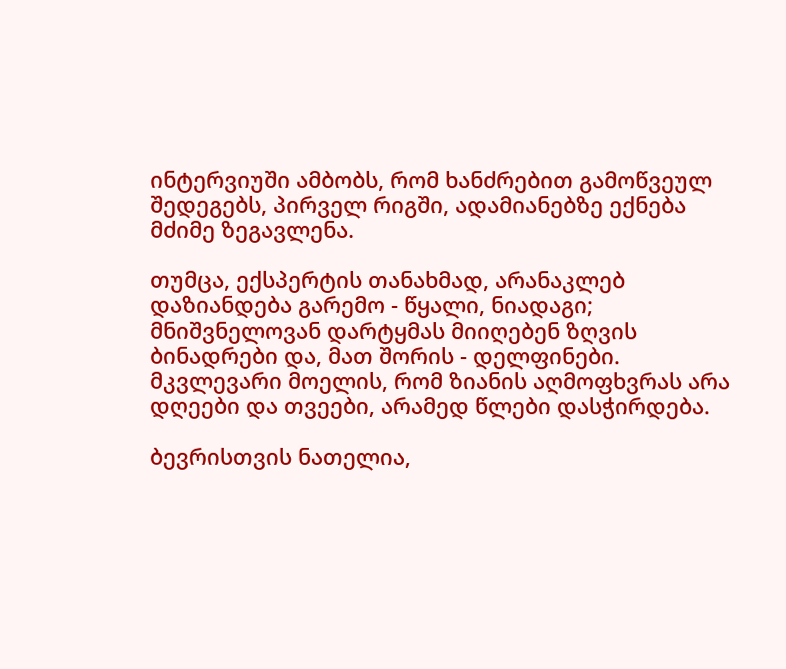ინტერვიუში ამბობს, რომ ხანძრებით გამოწვეულ შედეგებს, პირველ რიგში, ადამიანებზე ექნება მძიმე ზეგავლენა.

თუმცა, ექსპერტის თანახმად, არანაკლებ დაზიანდება გარემო - წყალი, ნიადაგი; მნიშვნელოვან დარტყმას მიიღებენ ზღვის ბინადრები და, მათ შორის - დელფინები. მკვლევარი მოელის, რომ ზიანის აღმოფხვრას არა დღეები და თვეები, არამედ წლები დასჭირდება.

ბევრისთვის ნათელია,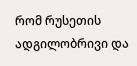რომ რუსეთის ადგილობრივი და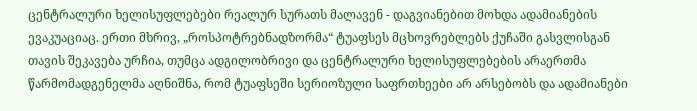ცენტრალური ხელისუფლებები რეალურ სურათს მალავენ - დაგვიანებით მოხდა ადამიანების ევაკუაციაც. ერთი მხრივ, „როსპოტრებნადზორმა“ ტუაფსეს მცხოვრებლებს ქუჩაში გასვლისგან თავის შეკავება ურჩია, თუმცა ადგილობრივი და ცენტრალური ხელისუფლებების არაერთმა წარმომადგენელმა აღნიშნა, რომ ტუაფსეში სერიოზული საფრთხეები არ არსებობს და ადამიანები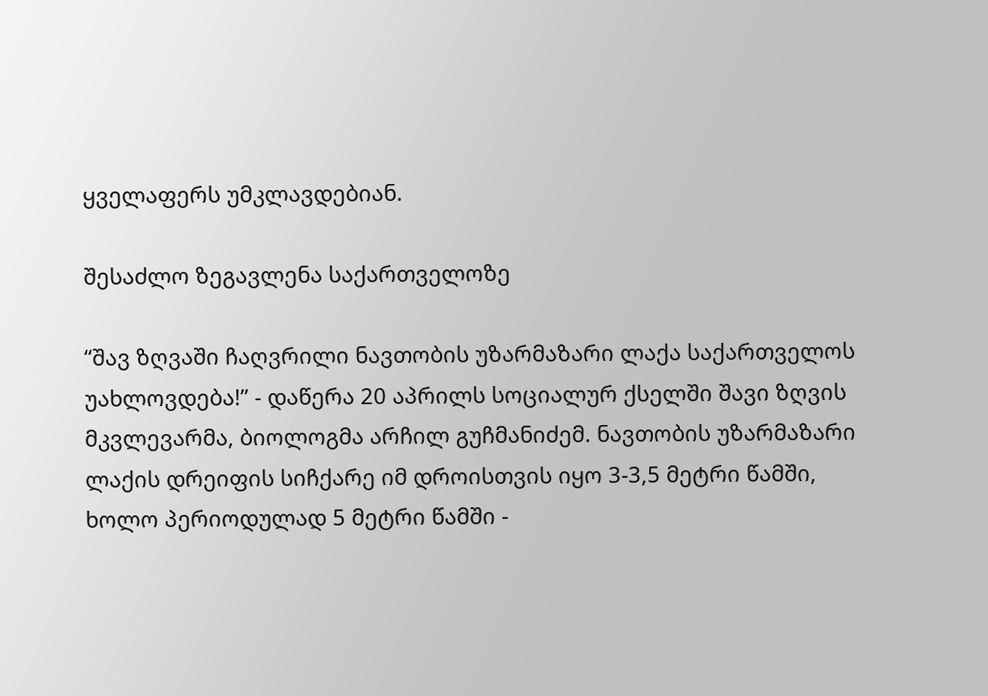ყველაფერს უმკლავდებიან.

შესაძლო ზეგავლენა საქართველოზე

“შავ ზღვაში ჩაღვრილი ნავთობის უზარმაზარი ლაქა საქართველოს უახლოვდება!” - დაწერა 20 აპრილს სოციალურ ქსელში შავი ზღვის მკვლევარმა, ბიოლოგმა არჩილ გუჩმანიძემ. ნავთობის უზარმაზარი ლაქის დრეიფის სიჩქარე იმ დროისთვის იყო 3-3,5 მეტრი წამში, ხოლო პერიოდულად 5 მეტრი წამში -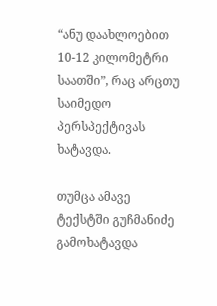“ანუ დაახლოებით 10-12 კილომეტრი საათში”, რაც არცთუ საიმედო პერსპექტივას ხატავდა.

თუმცა ამავე ტექსტში გუჩმანიძე გამოხატავდა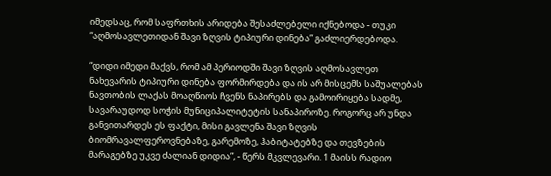იმედსაც, რომ საფრთხის არიდება შესაძლებელი იქნებოდა - თუკი “აღმოსავლეთიდან შავი ზღვის ტიპიური დინება” გაძლიერდებოდა.

“დიდი იმედი მაქვს, რომ ამ პერიოდში შავი ზღვის აღმოსავლეთ ნახევარის ტიპიური დინება ფორმირდება და ის არ მისცემს საშუალებას ნავთობის ლაქას მოაღწიოს ჩვენს ნაპირებს და გამოირიყება სადმე, სავარაუდოდ სოჭის მუნიციპალიტეტის სანაპიროზე. როგორც არ უნდა განვითარდეს ეს ფაქტი, მისი გავლენა შავი ზღვის ბიომრავალფეროვნებაზე, გარემოზე, ჰაბიტატებზე და თევზების მარაგებზე უკვე ძალიან დიდია”, - წერს მკვლევარი. 1 მაისს რადიო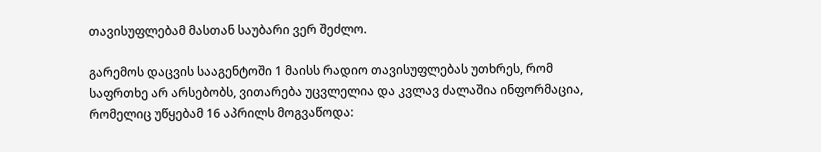თავისუფლებამ მასთან საუბარი ვერ შეძლო.

გარემოს დაცვის სააგენტოში 1 მაისს რადიო თავისუფლებას უთხრეს, რომ საფრთხე არ არსებობს, ვითარება უცვლელია და კვლავ ძალაშია ინფორმაცია, რომელიც უწყებამ 16 აპრილს მოგვაწოდა: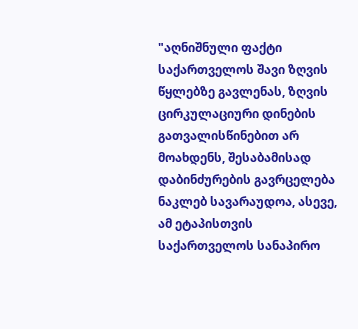"აღნიშნული ფაქტი საქართველოს შავი ზღვის წყლებზე გავლენას, ზღვის ცირკულაციური დინების გათვალისწინებით არ მოახდენს, შესაბამისად დაბინძურების გავრცელება ნაკლებ სავარაუდოა, ასევე, ამ ეტაპისთვის საქართველოს სანაპირო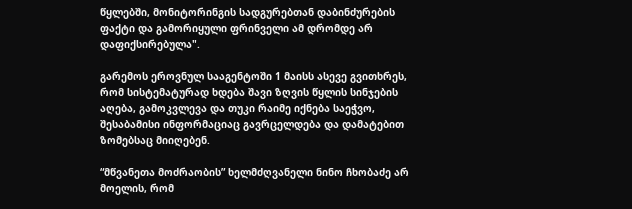წყლებში, მონიტორინგის სადგურებთან დაბინძურების ფაქტი და გამორიყული ფრინველი ამ დრომდე არ დაფიქსირებულა".

გარემოს ეროვნულ სააგენტოში 1 მაისს ასევე გვითხრეს, რომ სისტემატურად ხდება შავი ზღვის წყლის სინჯების აღება, გამოკვლევა და თუკი რაიმე იქნება საეჭვო, შესაბამისი ინფორმაციაც გავრცელდება და დამატებით ზომებსაც მიიღებენ.

“მწვანეთა მოძრაობის” ხელმძღვანელი ნინო ჩხობაძე არ მოელის, რომ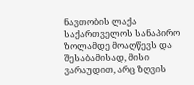ნავთობის ლაქა საქართველოს სანაპირო ზოლამდე მოაღწევს და შესაბამისად, მისი ვარაუდით, არც ზღვის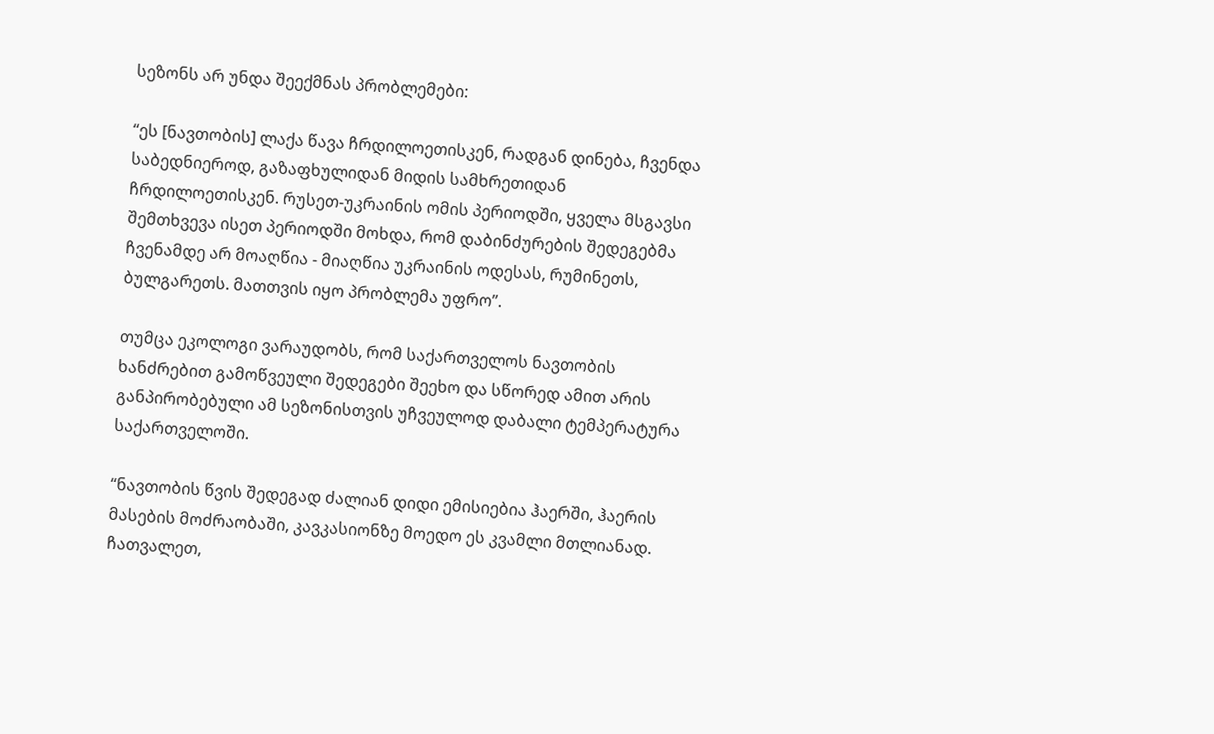სეზონს არ უნდა შეექმნას პრობლემები:

“ეს [ნავთობის] ლაქა წავა ჩრდილოეთისკენ, რადგან დინება, ჩვენდა საბედნიეროდ, გაზაფხულიდან მიდის სამხრეთიდან ჩრდილოეთისკენ. რუსეთ-უკრაინის ომის პერიოდში, ყველა მსგავსი შემთხვევა ისეთ პერიოდში მოხდა, რომ დაბინძურების შედეგებმა ჩვენამდე არ მოაღწია - მიაღწია უკრაინის ოდესას, რუმინეთს, ბულგარეთს. მათთვის იყო პრობლემა უფრო”.

თუმცა ეკოლოგი ვარაუდობს, რომ საქართველოს ნავთობის ხანძრებით გამოწვეული შედეგები შეეხო და სწორედ ამით არის განპირობებული ამ სეზონისთვის უჩვეულოდ დაბალი ტემპერატურა საქართველოში.

“ნავთობის წვის შედეგად ძალიან დიდი ემისიებია ჰაერში, ჰაერის მასების მოძრაობაში, კავკასიონზე მოედო ეს კვამლი მთლიანად. ჩათვალეთ,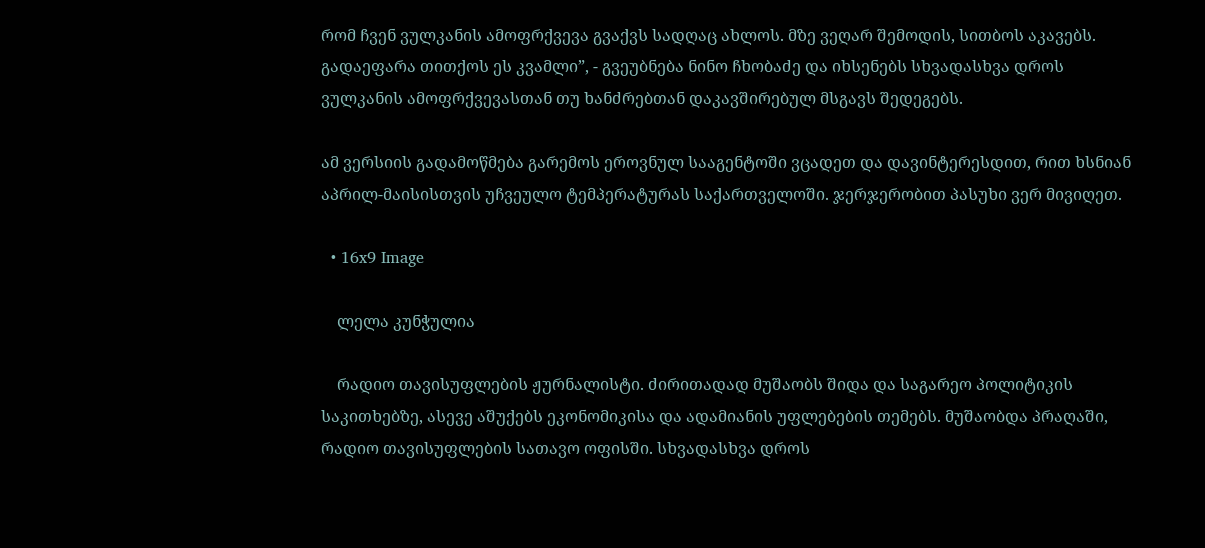რომ ჩვენ ვულკანის ამოფრქვევა გვაქვს სადღაც ახლოს. მზე ვეღარ შემოდის, სითბოს აკავებს. გადაეფარა თითქოს ეს კვამლი”, - გვეუბნება ნინო ჩხობაძე და იხსენებს სხვადასხვა დროს ვულკანის ამოფრქვევასთან თუ ხანძრებთან დაკავშირებულ მსგავს შედეგებს.

ამ ვერსიის გადამოწმება გარემოს ეროვნულ სააგენტოში ვცადეთ და დავინტერესდით, რით ხსნიან აპრილ-მაისისთვის უჩვეულო ტემპერატურას საქართველოში. ჯერჯერობით პასუხი ვერ მივიღეთ.

  • 16x9 Image

    ლელა კუნჭულია

    რადიო თავისუფლების ჟურნალისტი. ძირითადად მუშაობს შიდა და საგარეო პოლიტიკის საკითხებზე, ასევე აშუქებს ეკონომიკისა და ადამიანის უფლებების თემებს. მუშაობდა პრაღაში, რადიო თავისუფლების სათავო ოფისში. სხვადასხვა დროს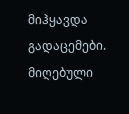მიჰყავდა გადაცემები. მიღებული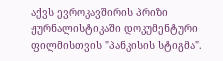აქვს ევროკავშირის პრიზი ჟურნალისტიკაში დოკუმენტური ფილმისთვის "პანკისის სტიგმა".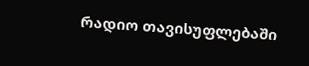რადიო თავისუფლებაში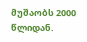მუშაობს 2000 წლიდან.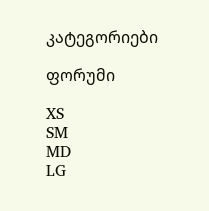კატეგორიები

ფორუმი

XS
SM
MD
LG